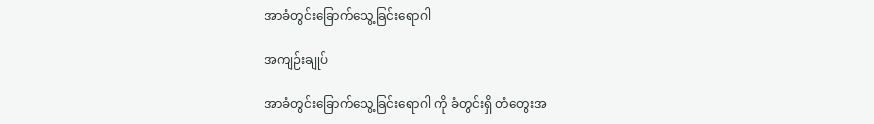အာခံတွင်းခြောက်သွေ့ခြင်းရောဂါ

အကျဉ်းချုပ်

အာခံတွင်းခြောက်သွေ့ခြင်းရောဂါ ကို ခံတွင်းရှိ တံတွေးအ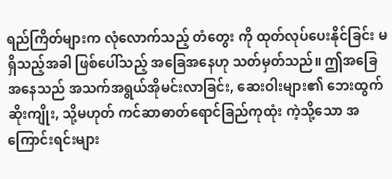ရည်ကြိတ်များက လုံလောက်သည့် တံတွေး ကို ထုတ်လုပ်ပေးနိုင်ခြင်း မရှိသည့်အခါ ဖြစ်ပေါ်သည့် အခြေအနေဟု သတ်မှတ်သည်။ ဤအခြေအနေသည် အသက်အရွယ်အိုမင်းလာခြင်း, ဆေးဝါးများ၏ ဘေးထွက်ဆိုးကျိုး, သို့မဟုတ် ကင်ဆာဓာတ်ရောင်ခြည်ကုထုံး ကဲ့သို့သော အကြောင်းရင်းများ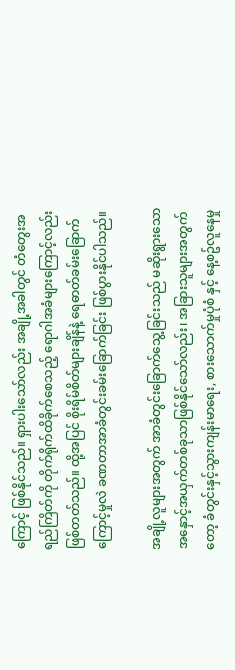ကြောင့် ဖြစ်နိုင်သည်။ ရှားပါးသော်လည်း အချို့အခါတွင် တံတွေးအရည်ကြိတ်ကို တိုက်ရိုက်ထိခိုက်စေသည့် ရောဂါအခံများကြောင့်လည်း ဖြစ်တတ်သည်။ ထို့အပြင် စိုးရိမ်စိတ်များချိန်နဲ့ ရေဓာတ်ခမ်း‌ခြောက်ကြောင့်မှုလဲ ခဏတာအာခံတွင်းခမ်း‌ခြောက်ခြင်း ဖြစ်ပွားနိုင်ပါသည်။

အချို့လူများအတွက် အာခံတွင်းခြောက်သွေ့ခြင်းသည် မဆိုးရွားသော အနှောင့်အယှက်တစ်ခုသာဖြစ်နိုင်သော်လည်း၊ အခြားသူများအတွက်တော့ ခံတွင်းနှင့်သွားကျန်းမာရေး, စားသောက်မှုပုံစံ နှင့် နေ့စဥ်လူနေမှု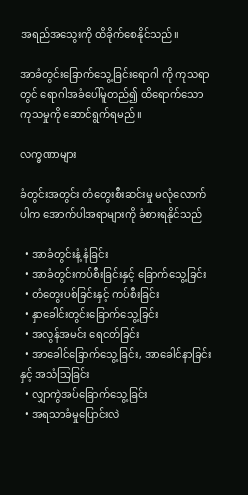အရည်အသွေးကို ထိခိုက်စေနိုင်သည်။

အာခံတွင်းခြောက်သွေ့ခြင်းရောဂါ ကို ကုသရာတွင် ရောဂါအခံပေါ်မူတည်၍ ထိရောက်သောကုသမှုကို ဆောင်ရွက်ရမည်။

လက္ခဏာများ

ခံတွင်းအတွင်း တံတွေးစီးဆင်းမှု မလုံလောက်ပါက အောက်ပါအရာများကို ခံစားရနိုင်သည်

  • အာခံတွင်းနံ့ နံခြင်း
  • အာခံတွင်းကပ်စီးခြင်းနှင့် ခြောက်သွေ့ခြင်း
  • တံတွေးပစ်ခြင်းနှင့် ကပ်စီးခြင်း
  • နှာခေါင်းတွင်းခြောက်သွေ့ခြင်း
  • အလွန်အမင်း ရေငတ်ခြင်း
  • အာခေါင်ခြောက်သွေ့ခြင်း, အာခေါင်နာခြင်း နှင့် အသံသြခြင်း
  • လျှာကွဲအပ်ခြောက်သွေ့ခြင်း
  • အရသာခံမှုပြောင်းလဲ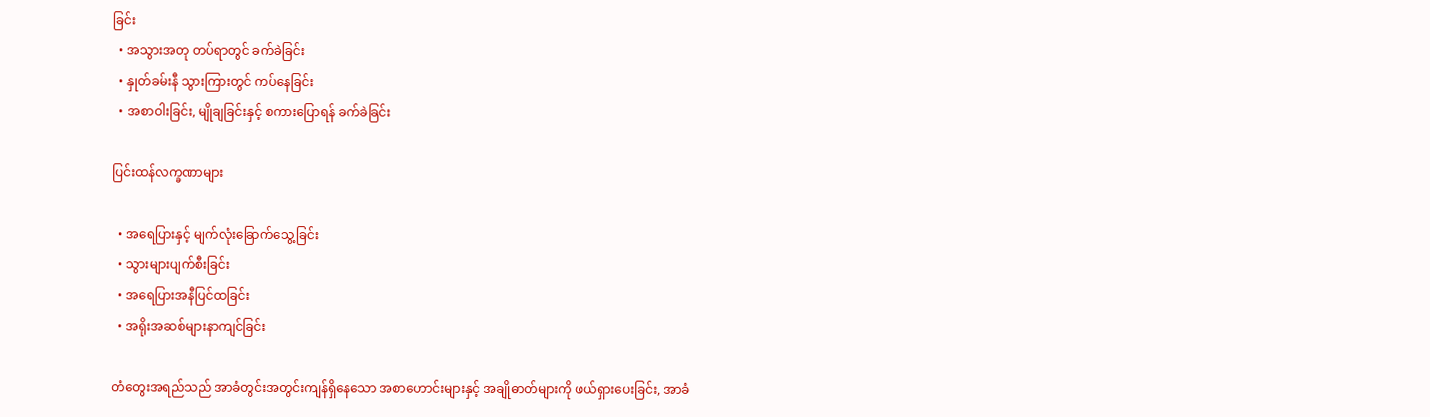ခြင်း
  • အသွားအတု တပ်ရာတွင် ခက်ခဲခြင်း
  • နှုတ်ခမ်းနီ သွားကြားတွင် ကပ်နေခြင်း
  • အစာဝါးခြင်း, မျိုချခြင်းနှင့် စကားပြောရန် ခက်ခဲခြင်း

ပြင်းထန်လက္ခဏာများ

  • အရေပြားနှင့် မျက်လုံးခြောက်သွေ့ခြင်း
  • သွားများပျက်စီးခြင်း
  • အရေပြားအနီပြင်ထခြင်း
  • အရိုးအဆစ်များနာကျင်ခြင်း

တံတွေးအရည်သည် အာခံတွင်းအတွင်းကျန်ရှိနေသော အစာဟောင်းများနှင့် အချိုဓာတ်များကို ဖယ်ရှားပေးခြင်း, အာခံ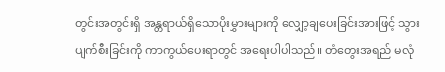တွင်းအတွင်းရှိ အန္တရာယ်ရှိသောပိုးမွှားများကို လျှော့ချပေးခြင်းအားဖြင့် သွားပျက်စီးခြင်းကို ကာကွယ်ပေးရာတွင် အရေးပါပါသည်။ တံတွေးအရည် မလုံ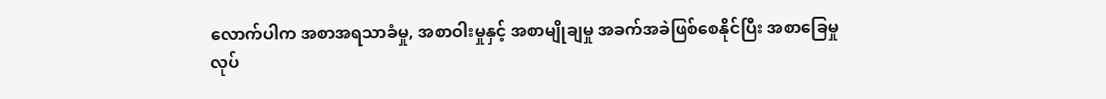လောက်ပါက အစာအရသာခံမှု, အစာဝါးမှုနှင့် အစာမျိုချမှု အခက်အခဲဖြစ်စေနိုင်ပြီး အစာခြေမှုလုပ်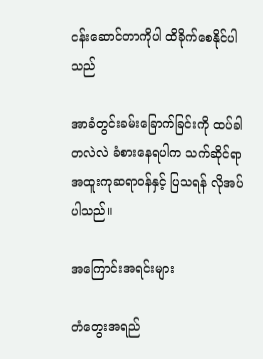ငန်းဆောင်တာကိုပါ ထိခိုက်စေနိုင်ပါသည်

အာခံတွင်းခမ်းခြောက်ခြင်းကို ထပ်ခါတလဲလဲ ခံစားနေရပါက သက်ဆိုင်ရာအထူးကုဆရာဝန်နှင့် ပြသရန် လိုအပ်ပါသည်။

အကြောင်းအရင်းများ

တံတွေးအရည်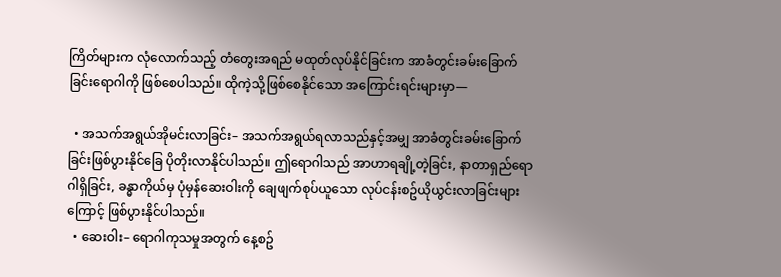ကြိတ်များက လုံလောက်သည့် တံတွေးအရည် မထုတ်လုပ်နိုင်ခြင်းက အာခံတွင်းခမ်းခြောက်ခြင်းရောဂါကို ဖြစ်စေပါသည်။ ထိုကဲ့သို့ဖြစ်စေနိုင်သော အကြောင်းရင်းများမှာ—

  • အသက်အရွယ်အိုမင်းလာခြင်း– အသက်အရွယ်ရလာသည်နှင့်အမျှ အာခံတွင်းခမ်းခြောက်ခြင်းဖြစ်ပွားနိုင်ခြေ ပိုတိုးလာနိုင်ပါသည်။ ဤရောဂါသည် အာဟာရချို့တဲ့ခြင်း, နာတာရှည်ရောဂါရှိခြင်း, ခန္ဓာကိုယ်မှ ပုံမှန်ဆေးဝါးကို ချေဖျက်စုပ်ယူသော လုပ်ငန်းစဥ်ယိုယွင်းလာခြင်းများကြောင့် ဖြစ်ပွားနိုင်ပါသည်။
  • ဆေးဝါး– ရောဂါကုသမှုအတွက် နေ့စဥ်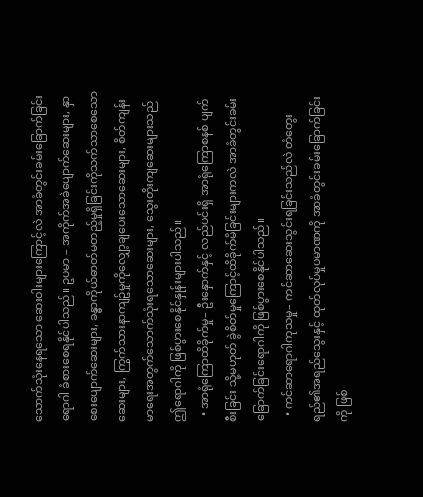သောက်သုံးနေရသော ဆေးဝါးများကြောင့်လဲ အာခံတွင်းခမ်းခြောက်ခြင်းရောဂါ ခံစားစေရနိုင်ပါသည်။ ဥပမာ – အကိုက်အခဲပျောက်ဆေးများ, နှာစေးပျောက်ဆေးများ, ခန္ဓာကိုယ်ဓာတ်မတည့်မှုရှိခြင်းကိုသက်သာစေသောဆေးများ, ကြွက်သားနာကျဥ်မှုကိုလျှော့ချပေးသောဆေးများ, စိတ်ကျန်းမာရေးအတွက်သောက်သုံးရသောဆေးများ, သွေးတိုးကျဆေးများသည် ဤရောဂါကို ဖြစ်ပွားစေနိုင်နှုန်းများပါသည်။
  • အာရုံကြောထိခိုက်မှု– ဦးနှောက်နှင့် လည်ပင်းရှိ အာရုံကြောစနစ် ပျက်စီးခြင်း သို့မဟုတ် ခွဲစိတ်မှုကြောင့်ထိခိုက်မိခြင်းများကလဲ အာခံတွင်းခမ်းခြောက်ခြင်းရောဂါကို ဖြစ်ပွားစေနိုင်ပါသည်။
  • ကင်ဆာရောဂါကုသမှု– ကင်ဆာဆေးသွင်းရခြင်းသည်လဲ တံတွေးရည်၏အရည်သွေးနှင့် ထုတ်လုပ်မှုပမာဏကို အာခံတွင်းခမ်းခြောက်ခြင်းကို ဖြစ်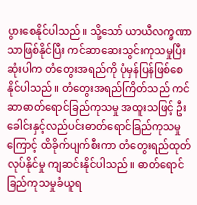ပွားစေနိုင်ပါသည်။ သို့သော် ယာယီလက္ခဏာသာဖြစ်နိုင်ပြီး ကင်ဆာဆေးသွင်းကုသမှုပြီးဆုံးပါက တံတွေးအရည်ကို ပုံမှန်ပြန်ဖြစ်စေနိုင်ပါသည်။ တံတွေးအရည်ကြိတ်သည် ကင်ဆာဓာတ်ရောင်ခြည်ကုသမှု အထူးသဖြင့် ဦးခေါင်းနှင့်လည်ပင်းဓာတ်ရောင်ခြည်ကုသမှုကြောင့် ထိခိုက်ပျက်စီးကာ တံတွေးရည်ထုတ်လုပ်နိုင်မှု ကျဆင်းနိုင်ပါသည်။ ဓာတ်ရောင်ခြည်ကုသမှုခံယူရ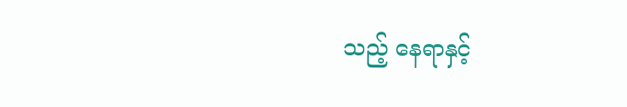သည့် နေရာနှင့်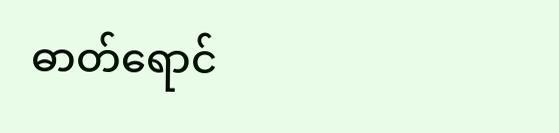ဓာတ်ရောင်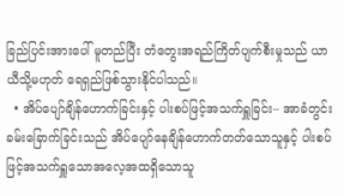ခြည်ပြင်းအားပေါ် မူတည်ပြီး တံတွေးအရည်ကြိတ်ပျက်စီးမှုသည် ယာယီသို့မဟုတ် ရေရှည်ဖြစ်သွားနိုင်ပါသည်။
  • အိပ်ပျော်ချိန်ဟောက်ခြင်းနှင့် ပါးစပ်ဖြင့်အသက်ရှူခြင်း– အာခံတွင်းခမ်း‌ခြောက်ခြင်းသည် အိပ်ပျော်နေချိန်ဟောက်တတ်သောသူနှင့် ပါးစပ်ဖြင့်အသက်ရှူသောအလေ့အထရှိသောသူ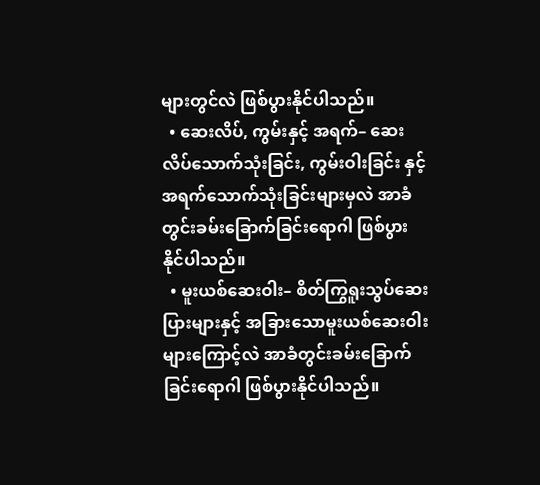များတွင်လဲ ဖြစ်ပွားနိုင်ပါသည်။
  • ဆေးလိပ်, ကွမ်းနှင့် အရက်– ဆေးလိပ်သောက်သုံးခြင်း, ကွမ်းဝါးခြင်း နှင့် အရက်သောက်သုံးခြင်းများမှလဲ အာခံတွင်းခမ်းခြောက်ခြင်းရောဂါ ဖြစ်ပွားနိုင်ပါသည်။
  • မူးယစ်ဆေးဝါး– စိတ်ကြွရူးသွပ်ဆေးပြားများနှင့် အခြားသောမူးယစ်ဆေးဝါးများကြောင့်လဲ အာခံတွင်းခမ်းခြောက်ခြင်းရောဂါ ဖြစ်ပွားနိုင်ပါသည်။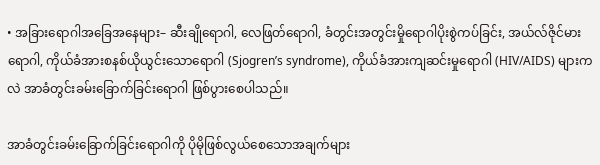• အခြားရောဂါအခြေအနေများ– ဆီးချိုရောဂါ, လေဖြတ်ရောဂါ, ခံတွင်းအတွင်းမှိုရောဂါပိုးစွဲကပ်ခြင်း, အယ်လ်ဇိုင်မားရောဂါ, ကိုယ်ခံအားစနစ်ယိုယွင်းသောရောဂါ (Sjogren’s syndrome), ကိုယ်ခံအားကျဆင်းမှုရောဂါ (HIV/AIDS) များကလဲ အာခံတွင်းခမ်းခြောက်ခြင်းရောဂါ ဖြစ်ပွားစေပါသည်။

အာခံတွင်းခမ်းခြောက်ခြင်းရောဂါကို ပိုမိုဖြစ်လွယ်စေသောအချက်များ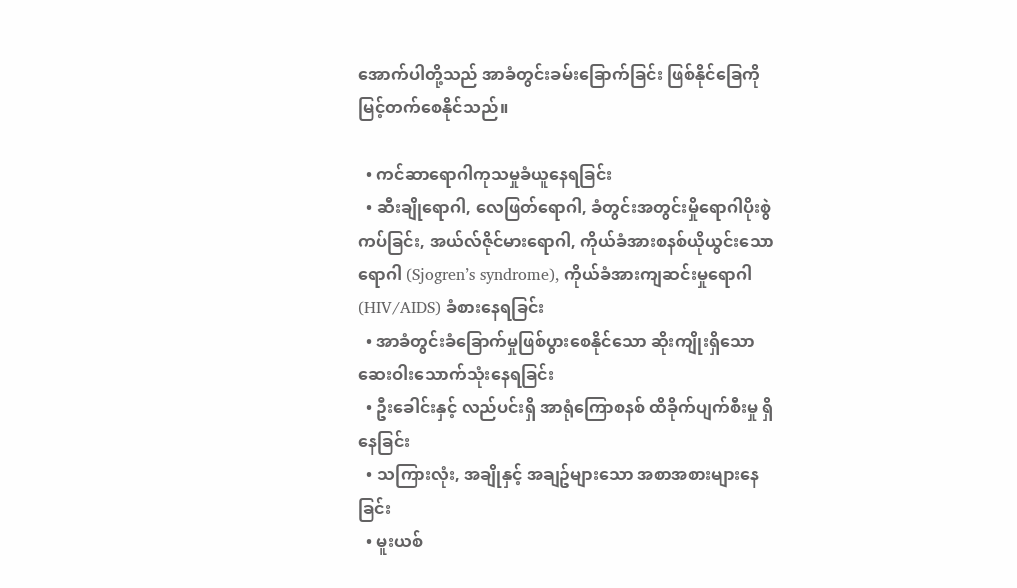အောက်ပါတို့သည် အာခံတွင်းခမ်းခြောက်ခြင်း ဖြစ်နိုင်ခြေကို မြင့်တက်စေနိုင်သည်။

  • ကင်ဆာရောဂါကုသမှုခံယူနေရခြင်း
  • ဆီးချိုရောဂါ, လေဖြတ်ရောဂါ, ခံတွင်းအတွင်းမှိုရောဂါပိုးစွဲကပ်ခြင်း, အယ်လ်ဇိုင်မားရောဂါ, ကိုယ်ခံအားစနစ်ယိုယွင်းသောရောဂါ (Sjogren’s syndrome), ကိုယ်ခံအားကျဆင်းမှုရောဂါ (HIV/AIDS) ခံစားနေရခြင်း
  • အာခံတွင်းခံခြောက်မှုဖြစ်ပွားစေနိုင်သော ဆိုးကျိုးရှိသော ဆေးဝါးသောက်သုံးနေရခြင်း
  • ဦးခေါင်းနှင့် လည်ပင်းရှိ အာရုံကြောစနစ် ထိခိုက်ပျက်စီးမှု ရှိနေခြင်း
  • သကြားလုံး, အချိုနှင့် အချဥ်များသော အစာအစားများနေခြင်း
  • မူးယစ်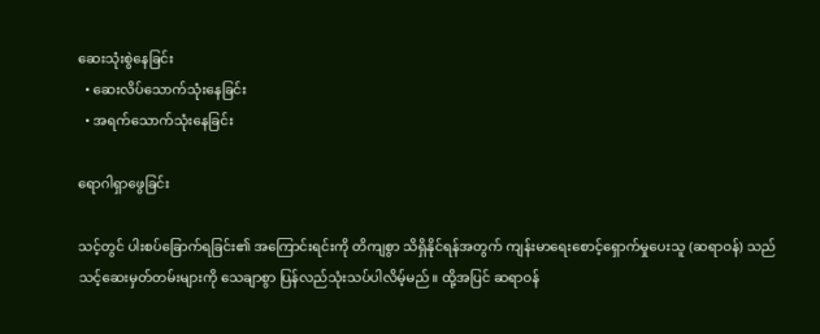ဆေးသုံးစွဲနေခြင်း
  • ဆေးလိပ်သောက်သုံးနေခြင်း
  • အရက်သောက်သုံးနေခြင်း

ရောဂါရှာဖွေခြင်း

သင့်တွင် ပါးစပ်ခြောက်ရခြင်း၏ အကြောင်းရင်းကို တိကျစွာ သိရှိနိုင်ရန်အတွက် ကျန်းမာရေးစောင့်ရှောက်မှုပေးသူ (ဆရာဝန်) သည် သင့်ဆေးမှတ်တမ်းများကို သေချာစွာ ပြန်လည်သုံးသပ်ပါလိမ့်မည်။ ထို့အပြင် ဆရာဝန်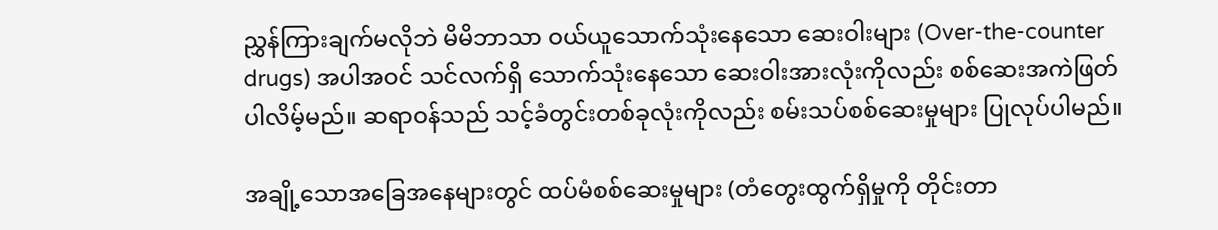ညွှန်ကြားချက်မလိုဘဲ မိမိဘာသာ ဝယ်ယူသောက်သုံးနေသော ဆေးဝါးများ (Over-the-counter drugs) အပါအဝင် သင်လက်ရှိ သောက်သုံးနေသော ဆေးဝါးအားလုံးကိုလည်း စစ်ဆေးအကဲဖြတ်ပါလိမ့်မည်။ ဆရာဝန်သည် သင့်ခံတွင်းတစ်ခုလုံးကိုလည်း စမ်းသပ်စစ်ဆေးမှုများ ပြုလုပ်ပါမည်။

အချို့သောအခြေအနေများတွင် ထပ်မံစစ်ဆေးမှုများ (တံတွေးထွက်ရှိမှုကို တိုင်းတာ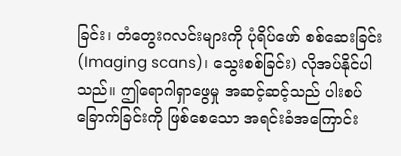ခြင်း၊ တံတွေးဂလင်းများကို ပုံရိပ်ဖော် စစ်ဆေးခြင်း (Imaging scans)၊ သွေးစစ်ခြင်း) လိုအပ်နိုင်ပါသည်။ ဤရောဂါရှာဖွေမှု အဆင့်ဆင့်သည် ပါးစပ်ခြောက်ခြင်းကို ဖြစ်စေသော အရင်းခံအကြောင်း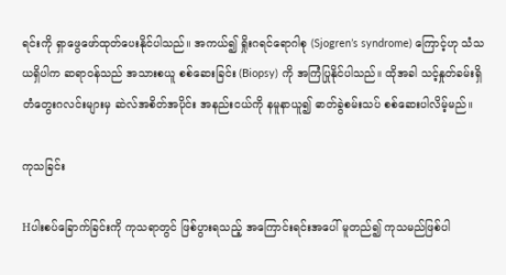ရင်းကို ရှာဖွေဖော်ထုတ်ပေးနိုင်ပါသည်။ အကယ်၍ ရှိုးဂရင်ရောဂါစု (Sjogren’s syndrome) ကြောင့်ဟု သံသယရှိပါက ဆရာဝန်သည် အသားစယူ စစ်ဆေးခြင်း (Biopsy) ကို အကြံပြုနိုင်ပါသည်။ ထိုအခါ သင့်နှုတ်ခမ်းရှိ တံတွေးဂလင်းများမှ ဆဲလ်အစိတ်အပိုင်း အနည်းငယ်ကို နမူနာယူ၍ ဓာတ်ခွဲစမ်းသပ် စစ်ဆေးပါလိမ့်မည်။

ကုသခြင်း

Hပါးစပ်ခြောက်ခြင်းကို ကုသရာတွင် ဖြစ်ပွားရသည့် အကြောင်းရင်းအပေါ် မူတည်၍ ကုသမည်ဖြစ်ပါ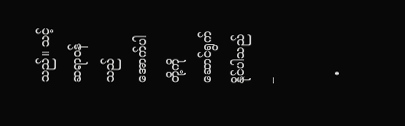သည်။ သင့်ဆရာဝန်သည် အောက်ပါတို့ကို ဆောင်ရွက်နိုင်ပါသည် –

  •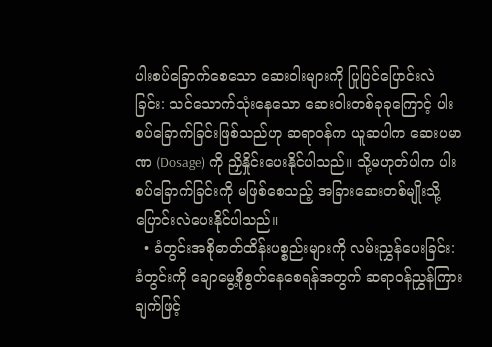ပါးစပ်ခြောက်စေသော ဆေးဝါးများကို ပြုပြင်ပြောင်းလဲခြင်း: သင်သောက်သုံးနေသော ဆေးဝါးတစ်ခုခုကြောင့် ပါးစပ်ခြောက်ခြင်းဖြစ်သည်ဟု ဆရာဝန်က ယူဆပါက ဆေးပမာဏ (Dosage) ကို ညှိနှိုင်းပေးနိုင်ပါသည်။ သို့မဟုတ်ပါက ပါးစပ်ခြောက်ခြင်းကို မဖြစ်စေသည့် အခြားဆေးတစ်မျိုးသို့ ပြောင်းလဲပေးနိုင်ပါသည်။
  • ခံတွင်းအစိုဓာတ်ထိန်းပစ္စည်းများကို လမ်းညွှန်ပေးခြင်း: ခံတွင်းကို ချောမွေ့စိုစွတ်နေစေရန်အတွက် ဆရာဝန်ညွှန်ကြားချက်ဖြင့်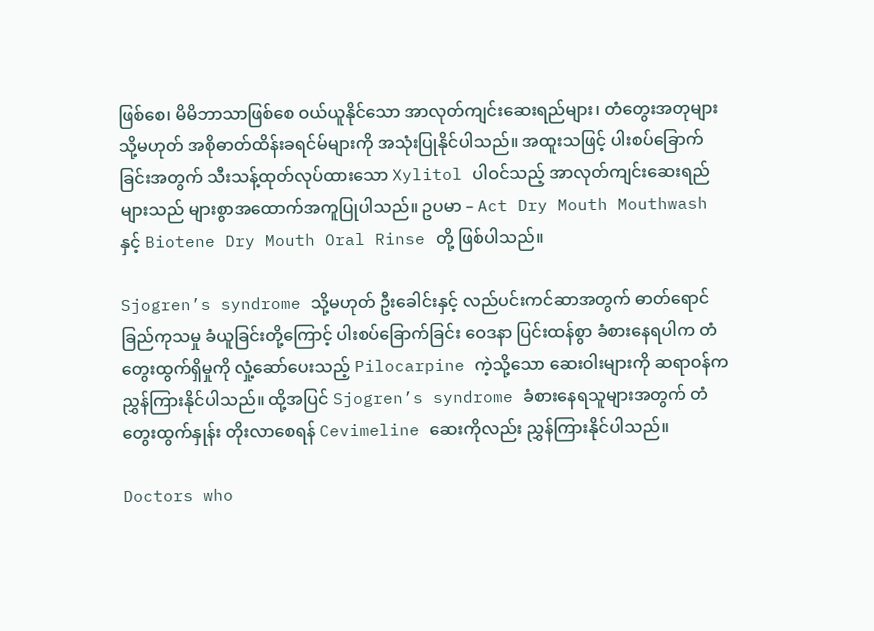ဖြစ်စေ၊ မိမိဘာသာဖြစ်စေ ဝယ်ယူနိုင်သော အာလုတ်ကျင်းဆေးရည်များ၊ တံတွေးအတုများ သို့မဟုတ် အစိုဓာတ်ထိန်းခရင်မ်များကို အသုံးပြုနိုင်ပါသည်။ အထူးသဖြင့် ပါးစပ်ခြောက်ခြင်းအတွက် သီးသန့်ထုတ်လုပ်ထားသော Xylitol ပါဝင်သည့် အာလုတ်ကျင်းဆေးရည်များသည် များစွာအထောက်အကူပြုပါသည်။ ဥပမာ – Act Dry Mouth Mouthwash နှင့် Biotene Dry Mouth Oral Rinse တို့ ဖြစ်ပါသည်။

Sjogren’s syndrome သို့မဟုတ် ဦးခေါင်းနှင့် လည်ပင်းကင်ဆာအတွက် ဓာတ်ရောင်ခြည်ကုသမှု ခံယူခြင်းတို့ကြောင့် ပါးစပ်ခြောက်ခြင်း ဝေဒနာ ပြင်းထန်စွာ ခံစားနေရပါက တံတွေးထွက်ရှိမှုကို လှုံ့ဆော်ပေးသည့် Pilocarpine ကဲ့သို့သော ဆေးဝါးများကို ဆရာဝန်က ညွှန်ကြားနိုင်ပါသည်။ ထို့အပြင် Sjogren’s syndrome ခံစားနေရသူများအတွက် တံတွေးထွက်နှုန်း တိုးလာစေရန် Cevimeline ဆေးကိုလည်း ညွှန်ကြားနိုင်ပါသည်။

Doctors who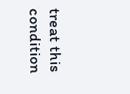treat this condition